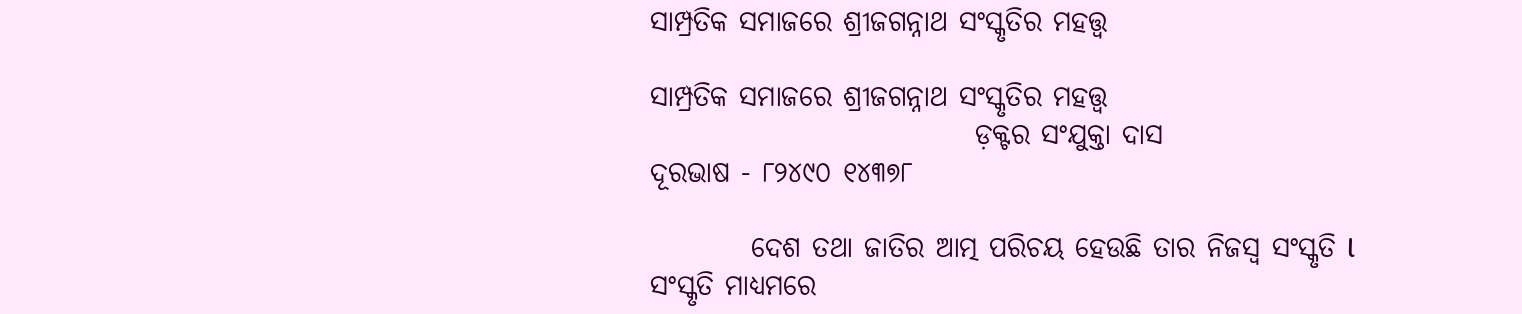ସାମ୍ପ୍ରତିକ ସମାଜରେ ଶ୍ରୀଜଗନ୍ନାଥ ସଂସ୍କୃତିର ମହତ୍ତ୍ୱ

ସାମ୍ପ୍ରତିକ ସମାଜରେ ଶ୍ରୀଜଗନ୍ନାଥ ସଂସ୍କୃତିର ମହତ୍ତ୍ୱ
                             ଡ଼କ୍ଟର ସଂଯୁକ୍ତା ଦାସ
ଦୂରଭାଷ - ୮୨୪୯୦ ୧୪୩୭୮

         ଦେଶ ତଥା ଜାତିର ଆତ୍ମ ପରିଚୟ ହେଉଛି ତାର ନିଜସ୍ୱ ସଂସ୍କୃତି l ସଂସ୍କୃତି ମାଧ୍ୟମରେ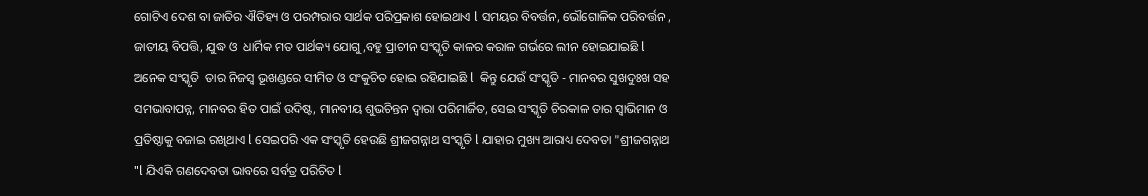ଗୋଟିଏ ଦେଶ ବା ଜାତିର ଐତିହ୍ୟ ଓ ପରମ୍ପରାର ସାର୍ଥକ ପରିପ୍ରକାଶ ହୋଇଥାଏ l ସମୟର ବିବର୍ତ୍ତନ, ଭୌଗୋଳିକ ପରିବର୍ତ୍ତନ , ଜାତୀୟ ବିପତ୍ତି, ଯୁଦ୍ଧ ଓ  ଧାର୍ମିକ ମତ ପାର୍ଥକ୍ୟ ଯୋଗୁ,ବହୁ ପ୍ରାଚୀନ ସଂସ୍କୃତି କାଳର କରାଳ ଗର୍ଭରେ ଲୀନ ହୋଇଯାଇଛି l ଅନେକ ସଂସ୍କୃତି  ତାର ନିଜସ୍ୱ ଭୂଖଣ୍ଡରେ ସୀମିତ ଓ ସଂକୁଚିତ ହୋଇ ରହିଯାଇଛି l  କିନ୍ତୁ ଯେଉଁ ସଂସ୍କୃତି - ମାନବର ସୁଖଦୁଃଖ ସହ ସମଭାବାପନ୍ନ, ମାନବର ହିତ ପାଇଁ ଉଦିଷ୍ଟ, ମାନବୀୟ ଶୁଭଚିନ୍ତନ ଦ୍ୱାରା ପରିମାର୍ଜିତ, ସେଇ ସଂସ୍କୃତି ଚିରକାଳ ତାର ସ୍ୱାଭିମାନ ଓ ପ୍ରତିଷ୍ଠାକୁ ବଜାଇ ରଖିଥାଏ l ସେଇପରି ଏକ ସଂସ୍କୃତି ହେଉଛି ଶ୍ରୀଜଗନ୍ନାଥ ସଂସ୍କୃତି l ଯାହାର ମୁଖ୍ୟ ଆରାଧ୍ୟ ଦେବତା "ଶ୍ରୀଜଗନ୍ନାଥ "l ଯିଏକି ଗଣଦେବତା ଭାବରେ ସର୍ବତ୍ର ପରିଚିତ l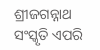ଶ୍ରୀଜଗନ୍ନାଥ ସଂସ୍କୃତି ଏପରି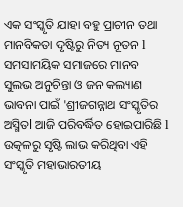ଏକ ସଂସ୍କୃତି ଯାହା ବହୁ ପ୍ରାଚୀନ ତଥା ମାନବିକତା ଦୃଷ୍ଟିରୁ ନିତ୍ୟ ନୂତନ l ସମସାମୟିକ ସମାଜରେ ମାନବ ସୁଲଭ ଅନୁଚିନ୍ତା ଓ ଜନ କଲ୍ୟାଣ ଭାବନା ପାଇଁ 'ଶ୍ରୀଜଗନ୍ନାଥ ସଂସ୍କୃତିର ଅସ୍ମିତl ଆଜି ପରିବର୍ଦ୍ଧିତ ହୋଇପାରିଛି l ଉତ୍କଳରୁ ସୃଷ୍ଟି ଲାଭ କରିଥିବା ଏହି ସଂସ୍କୃତି ମହାଭାରତୀୟ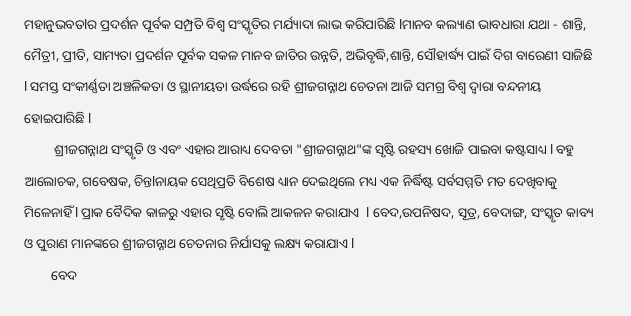ମହାନୁଭବତlର ପ୍ରଦର୍ଶନ ପୂର୍ବକ ସମ୍ପ୍ରତି ବିଶ୍ୱ ସଂସ୍କୃତିର ମର୍ଯ୍ୟାଦା ଲାଭ କରିପାରିଛି lମାନବ କଲ୍ୟାଣ ଭାବଧାରା ଯଥା - ଶାନ୍ତି, ମୈତ୍ରୀ, ପ୍ରୀତି, ସାମ୍ୟତା ପ୍ରଦର୍ଶନ ପୂର୍ବକ ସକଳ ମାନବ ଜାତିର ଉନ୍ନତି, ଅଭିବୃଦ୍ଧି,ଶାନ୍ତି, ସୌହାର୍ଦ୍ଧ୍ୟ ପାଇଁ ଦିଗ ବାରେଣୀ ସାଜିଛି l ସମସ୍ତ ସଂକୀର୍ଣ୍ଣତା ଅଞ୍ଚଳିକତା ଓ ସ୍ଥାନୀୟତା ଉର୍ଦ୍ଧରେ ରହି ଶ୍ରୀଜଗନ୍ନାଥ ଚେତନା ଆଜି ସମଗ୍ର ବିଶ୍ୱ ଦ୍ୱାରା ବନ୍ଦନୀୟ ହୋଇପାରିଛି l
         ଶ୍ରୀଜଗନ୍ନାଥ ସଂସ୍କୃତି ଓ ଏବଂ ଏହାର ଆରାଧ୍ୟ ଦେବତା "ଶ୍ରୀଜଗନ୍ନାଥ"ଙ୍କ ସୃଷ୍ଟି ରହସ୍ୟ ଖୋଜି ପାଇବା କଷ୍ଟସାଧ୍ୟ l ବହୁ  ଆଲୋଚକ, ଗବେଷକ, ଚିନ୍ତlନାୟକ ସେଥିପ୍ରତି ବିଶେଷ ଧ୍ୟାନ ଦେଇଥିଲେ ମଧ୍ୟ ଏକ ନିର୍ଦ୍ଧିଷ୍ଟ ସର୍ବସମ୍ମତି ମତ ଦେଖିବାକୁ ମିଳେନାହିଁ l ପ୍ରାକ ବୈଦିକ କାଳରୁ ଏହାର ସୃଷ୍ଟି ବୋଲି ଆକଳନ କରାଯାଏ  l ବେଦ,ଉପନିଷଦ, ସୂତ୍ର, ବେଦାଙ୍ଗ, ସଂସ୍କୃତ କାବ୍ୟ ଓ ପୁରାଣ ମାନଙ୍କରେ ଶ୍ରୀଜଗନ୍ନାଥ ଚେତନାର ନିର୍ଯାସକୁ ଲକ୍ଷ୍ୟ କରାଯାଏ l
        ବେଦ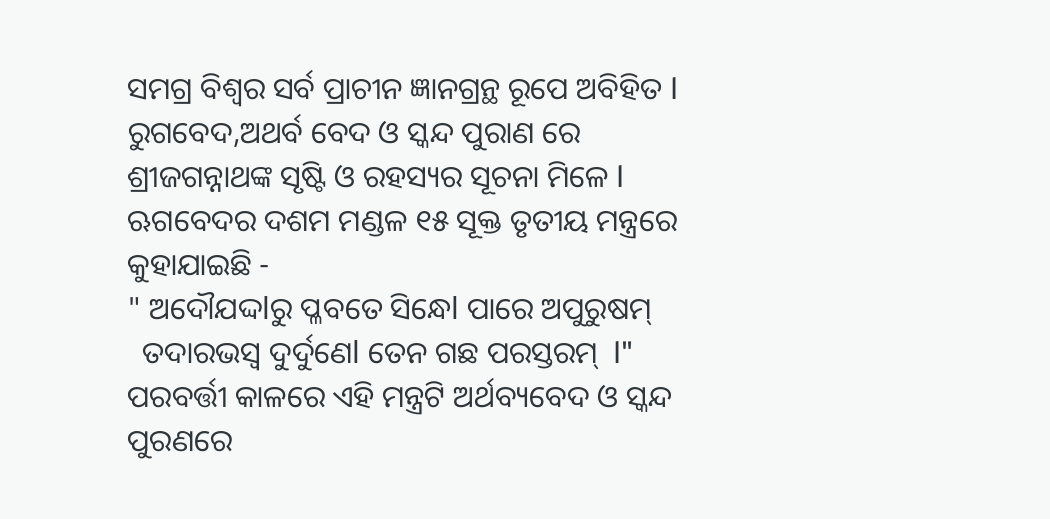ସମଗ୍ର ବିଶ୍ୱର ସର୍ବ ପ୍ରାଚୀନ ଜ୍ଞାନଗ୍ରନ୍ଥ ରୂପେ ଅବିହିତ l ରୁଗବେଦ,ଅଥର୍ବ ବେଦ ଓ ସ୍କନ୍ଦ ପୁରାଣ ରେ ଶ୍ରୀଜଗନ୍ନାଥଙ୍କ ସୃଷ୍ଟି ଓ ରହସ୍ୟର ସୂଚନା ମିଳେ l ଋଗବେଦର ଦଶମ ମଣ୍ଡଳ ୧୫ ସୂକ୍ତ ତୃତୀୟ ମନ୍ତ୍ରରେ କୁହାଯାଇଛି -
" ଅଦୌଯଦ୍ଦlରୁ ପ୍ଳବତେ ସିନ୍ଧେl ପାରେ ଅପୁରୁଷମ୍
  ତଦାରଭସ୍ଵ ଦୁର୍ଦୁଣେl ତେନ ଗଛ ପରସ୍ତରମ୍  l"
ପରବର୍ତ୍ତୀ କାଳରେ ଏହି ମନ୍ତ୍ରଟି ଅର୍ଥବ୍ୟବେଦ ଓ ସ୍କନ୍ଦ ପୁରଣରେ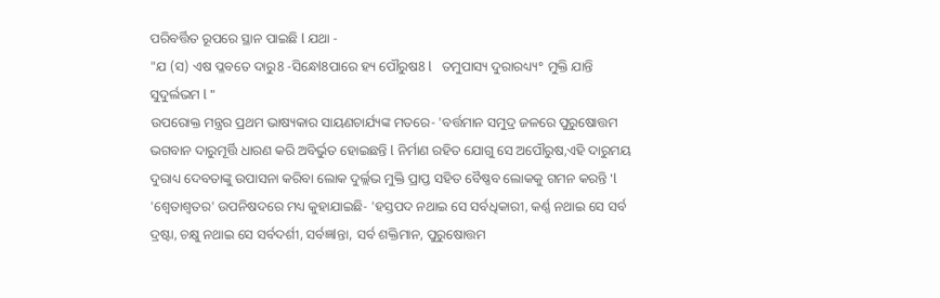ପରିବର୍ତ୍ତିତ ରୂପରେ ସ୍ଥାନ ପାଇଛି l ଯଥା -
"ଯ (ସ) ଏଷ ପ୍ଳବତେ ଦାରୁ8 -ସିନ୍ଧେl8ପାରେ ହ୍ୟ ପୌରୁଷ8 l   ତମୁପାସ୍ୟ ଦୁରାରଧ୍ୟ୍ୟ° ମୁକ୍ତି ଯାନ୍ତି ସୁଦୁର୍ଲଭମ l "
ଉପରୋକ୍ତ ମନ୍ତ୍ରର ପ୍ରଥମ ଭାଷ୍ୟକାର ସାୟଣଚାର୍ଯ୍ୟଙ୍କ ମତରେ- 'ବର୍ତ୍ତମାନ ସମୁଦ୍ର ଜଳରେ ପୁରୁଷୋତ୍ତମ ଭଗବାନ ଦାରୁମୂର୍ତ୍ତି ଧାରଣ କରି ଅବିର୍ଭୁତ ହୋଇଛନ୍ତି l ନିର୍ମାଣ ରହିତ ଯୋଗୁ ସେ ଅପୌରୁଷ,ଏହି ଦାରୁମୟ ଦୁରାଧ୍ୟ ଦେବତାଙ୍କୁ ଉପାସନା କରିବା ଲୋକ ଦୁର୍ଲ୍ଲଭ ମୁକ୍ତି ପ୍ରାପ୍ତ ସହିତ ବୈଷ୍ଣବ ଲୋକକୁ ଗମନ କରନ୍ତି 'l 'ଶ୍ଵେତାଶ୍ୱତର' ଉପନିଷଦରେ ମଧ୍ୟ କୁହାଯାଇଛି- 'ହସ୍ତପଦ ନଥାଇ ସେ ସର୍ବଧିକାରୀ, କର୍ଣ୍ଣ ନଥାଇ ସେ ସର୍ବ ଦ୍ରଷ୍ଟା, ଚକ୍ଷୁ ନଥାଇ ସେ ସର୍ବଦର୍ଶୀ, ସର୍ବଜ୍ଞlନ୍ତା, ସର୍ବ ଶକ୍ତିମାନ, ପୁରୁଷୋତ୍ତମ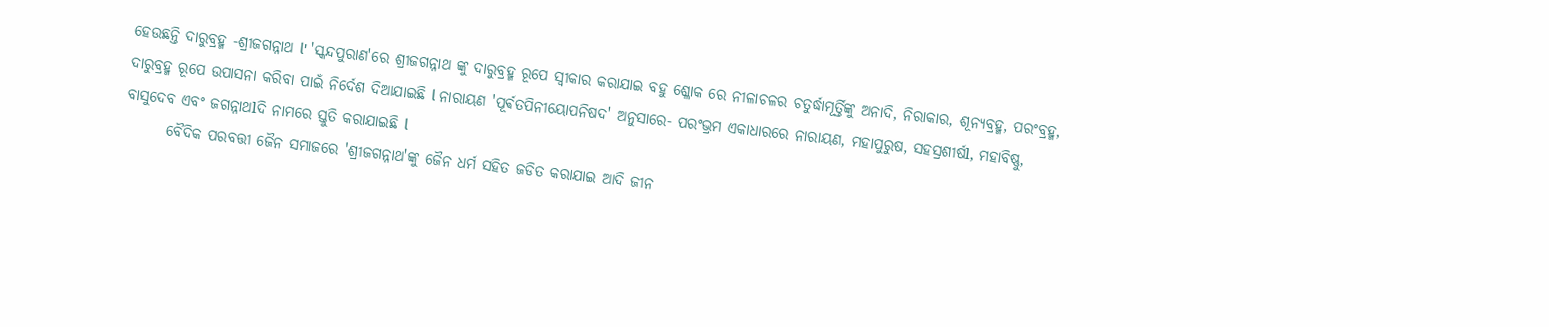ହେଉଛନ୍ତି ଦାରୁବ୍ରହ୍ମ -ଶ୍ରୀଜଗନ୍ନାଥ l' 'ସ୍କନ୍ଦପୁରାଣ'ରେ ଶ୍ରୀଜଗନ୍ନାଥ ଙ୍କୁ ଦାରୁବ୍ରହ୍ମ ରୂପେ ସ୍ୱୀକାର କରାଯାଇ ବହୁ ଶ୍ଳୋକ ରେ ନୀଳାଚଳର ଚତୁର୍ଦ୍ଧାମୂର୍ତ୍ତିଙ୍କୁ ଅନାଦି, ନିରାକାର, ଶୂନ୍ୟବ୍ରହ୍ମ, ପରଂବ୍ରହ୍ମ, ଦାରୁବ୍ରହ୍ମ ରୂପେ ଉପାସନା କରିବା ପାଇଁ ନିର୍ଦେଶ ଦିଆଯାଇଛି l ନାରାୟଣ 'ପୂର୍ଵତପିନୀୟୋପନିଷଦ' ଅନୁସାରେ- ପରଂଭ୍ରମ ଏକାଧାରରେ ନାରାୟଣ, ମହାପୁରୁଷ, ସହସ୍ରଶୀର୍ଷl, ମହାବିଷ୍ଣୁ, ବାସୁଦେବ ଏବଂ ଜଗନ୍ନାଥlଦି ନାମରେ ସ୍ତୁତି କରାଯାଇଛି l
       ବୈଦିକ ପରବତ୍ତୀ ଜୈନ ସମାଜରେ 'ଶ୍ରୀଜଗନ୍ନାଥ'ଙ୍କୁ ଜୈନ ଧର୍ମ ସହିତ ଜଡିତ କରାଯାଇ ଆଦି ଜୀନ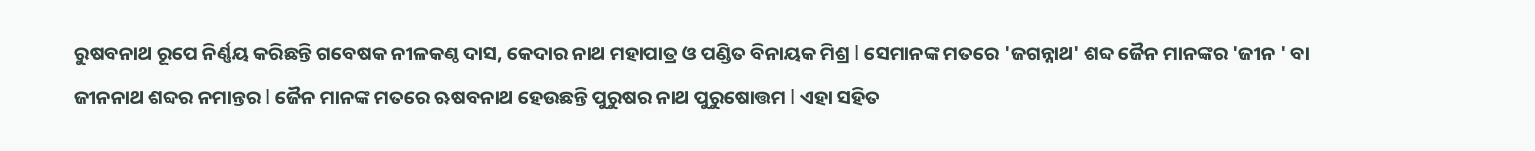ରୁଷବନାଥ ରୂପେ ନିର୍ଣ୍ଣୟ କରିଛନ୍ତି ଗବେଷକ ନୀଳକଣ୍ଠ ଦାସ, କେଦାର ନାଥ ମହାପାତ୍ର ଓ ପଣ୍ଡିତ ବିନାୟକ ମିଶ୍ର l ସେମାନଙ୍କ ମତରେ 'ଜଗନ୍ନାଥ' ଶବ୍ଦ ଜୈନ ମାନଙ୍କର 'ଜୀନ ' ବା ଜୀନନାଥ ଶବ୍ଦର ନମାନ୍ତର l ଜୈନ ମାନଙ୍କ ମତରେ ଋଷବନାଥ ହେଉଛନ୍ତି ପୁରୁଷର ନାଥ ପୁରୁଷୋତ୍ତମ l ଏହା ସହିତ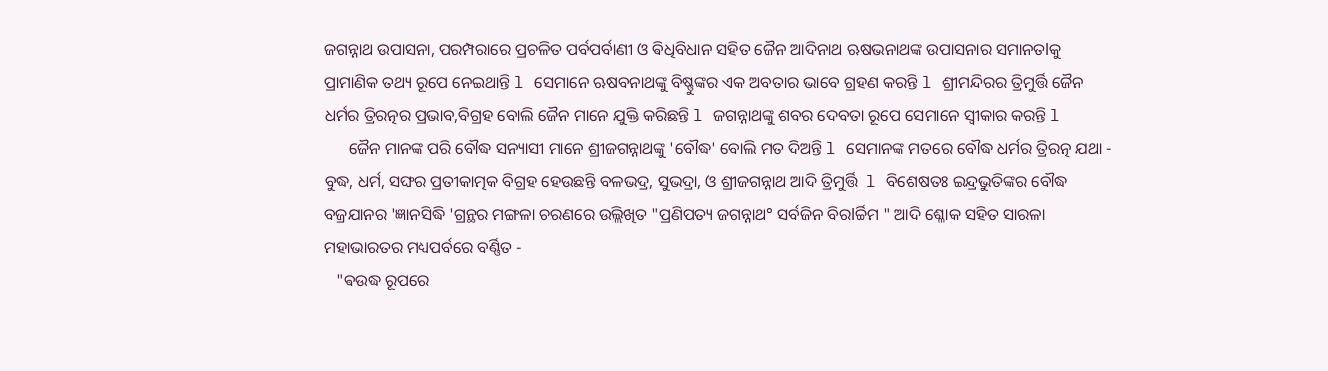ଜଗନ୍ନାଥ ଉପାସନା, ପରମ୍ପରାରେ ପ୍ରଚଳିତ ପର୍ବପର୍ବାଣୀ ଓ ଵିଧିବିଧାନ ସହିତ ଜୈନ ଆଦିନାଥ ଋଷଭନାଥଙ୍କ ଉପାସନାର ସମାନତlକୁ ପ୍ରାମାଣିକ ତଥ୍ୟ ରୂପେ ନେଇଥାନ୍ତି l ସେମାନେ ଋଷବନାଥଙ୍କୁ ବିଷ୍ଣୁଙ୍କର ଏକ ଅବତାର ଭାବେ ଗ୍ରହଣ କରନ୍ତି l ଶ୍ରୀମନ୍ଦିରର ତ୍ରିମୁର୍ତ୍ତି ଜୈନ ଧର୍ମର ତ୍ରିରତ୍ନର ପ୍ରଭାବ,ବିଗ୍ରହ ବୋଲି ଜୈନ ମାନେ ଯୁକ୍ତି କରିଛନ୍ତି l ଜଗନ୍ନାଥଙ୍କୁ ଶବର ଦେବତା ରୂପେ ସେମାନେ ସ୍ୱୀକାର କରନ୍ତି l
      ଜୈନ ମାନଙ୍କ ପରି ବୌଦ୍ଧ ସନ୍ୟାସୀ ମାନେ ଶ୍ରୀଜଗନ୍ନାଥଙ୍କୁ 'ବୌଦ୍ଧ' ବୋଲି ମତ ଦିଅନ୍ତି l ସେମାନଙ୍କ ମତରେ ବୌଦ୍ଧ ଧର୍ମର ତ୍ରିରତ୍ନ ଯଥା - ବୁଦ୍ଧ, ଧର୍ମ, ସଙ୍ଘର ପ୍ରତୀକାତ୍ମକ ବିଗ୍ରହ ହେଉଛନ୍ତି ବଳଭଦ୍ର, ସୁଭଦ୍ରା, ଓ ଶ୍ରୀଜଗନ୍ନାଥ ଆଦି ତ୍ରିମୁର୍ତ୍ତି  l ବିଶେଷତଃ ଇନ୍ଦ୍ରଭୁତିଙ୍କର ବୌଦ୍ଧ ବଜ୍ରଯାନର 'ଜ୍ଞାନସିଦ୍ଧି 'ଗ୍ରନ୍ଥର ମଙ୍ଗଳା ଚରଣରେ ଉଲ୍ଲିଖିତ "ପ୍ରଣିପତ୍ୟ ଜଗନ୍ନାଥ° ସର୍ବଜିନ ବିରlର୍ଚ୍ଚିମ " ଆଦି ଶ୍ଳୋକ ସହିତ ସାରଳା ମହାଭାରତର ମଧ୍ୟପର୍ବରେ ବର୍ଣ୍ଣିତ -
   "ଵଉଦ୍ଧ ରୂପରେ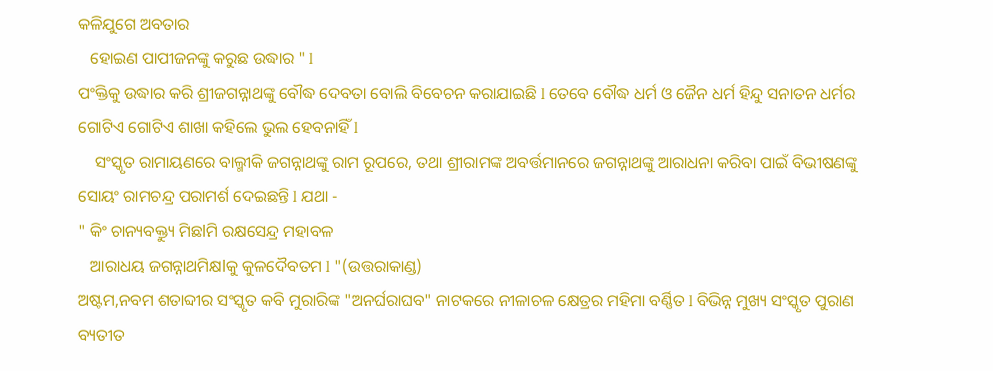କଳିଯୁଗେ ଅବତାର
   ହୋଇଣ ପାପୀଜନଙ୍କୁ କରୁଛ ଉଦ୍ଧାର " l
ପଂକ୍ତିକୁ ଉଦ୍ଧାର କରି ଶ୍ରୀଜଗନ୍ନାଥଙ୍କୁ ବୌଦ୍ଧ ଦେବତା ବୋଲି ବିବେଚନ କରାଯାଇଛି l ତେବେ ବୌଦ୍ଧ ଧର୍ମ ଓ ଜୈନ ଧର୍ମ ହିନ୍ଦୁ ସନାତନ ଧର୍ମର ଗୋଟିଏ ଗୋଟିଏ ଶାଖା କହିଲେ ଭୁଲ ହେବନାହିଁ l
    ସଂସ୍କୃତ ରାମାୟଣରେ ବାଲ୍ମୀକି ଜଗନ୍ନାଥଙ୍କୁ ରାମ ରୂପରେ, ତଥା ଶ୍ରୀରାମଙ୍କ ଅବର୍ତ୍ତମାନରେ ଜଗନ୍ନାଥଙ୍କୁ ଆରାଧନା କରିବା ପାଇଁ ବିଭୀଷଣଙ୍କୁ ସୋୟଂ ରାମଚନ୍ଦ୍ର ପରାମର୍ଶ ଦେଇଛନ୍ତି l ଯଥା -
" କିଂ ଚାନ୍ୟବକ୍ତ୍ୟୁ ମିଛlମି ରକ୍ଷସେନ୍ଦ୍ର ମହାବଳ
   ଆରାଧୟ ଜଗନ୍ନାଥମିକ୍ଷlକୁ କୁଳଦୈବତମ l "(ଉତ୍ତରାକାଣ୍ଡ)
ଅଷ୍ଟମ,ନବମ ଶତାବ୍ଦୀର ସଂସ୍କୃତ କବି ମୁରାରିଙ୍କ "ଅନର୍ଘରାଘବ" ନାଟକରେ ନୀଳାଚଳ କ୍ଷେତ୍ରର ମହିମା ବର୍ଣ୍ଣିତ l ବିଭିନ୍ନ ମୁଖ୍ୟ ସଂସ୍କୃତ ପୁରାଣ ବ୍ୟତୀତ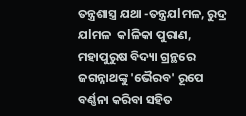ତନ୍ତ୍ରଶାସ୍ତ୍ର ଯଥା -ତନ୍ତ୍ରଯlମଳ, ରୁଦ୍ର ଯlମଳ  କlଳିକା ପୁରାଣ, ମହାପୁରୁଷ ବିଦ୍ୟା ଗ୍ରନ୍ଥରେ ଜଗନ୍ନାଥଙ୍କୁ 'ଭୈରବ' ରୂପେ ବର୍ଣ୍ଣନା କରିବା ସହିତ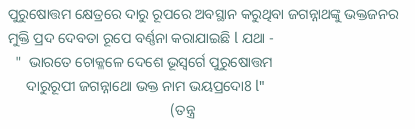ପୁରୁଷୋତ୍ତମ କ୍ଷେତ୍ରରେ ଦାରୁ ରୂପରେ ଅବସ୍ଥାନ କରୁଥିବା ଜଗନ୍ନାଥଙ୍କୁ ଭକ୍ତଜନର ମୁକ୍ତି ପ୍ରଦ ଦେବତା ରୂପେ ବର୍ଣ୍ଣନା କରାଯାଇଛି l ଯଥା -
  "  ଭାରତେ ଚୋକ୍ଳଳେ ଦେଶେ ଭୂସ୍ୱର୍ଗେ ପୁରୁଷୋତ୍ତମ
     ଦାରୁରୂପୀ ଜଗନ୍ନାଥୋ ଭକ୍ତ ନାମ ଭୟପ୍ରଦୋ8 l"
                                             (ତନ୍ତ୍ର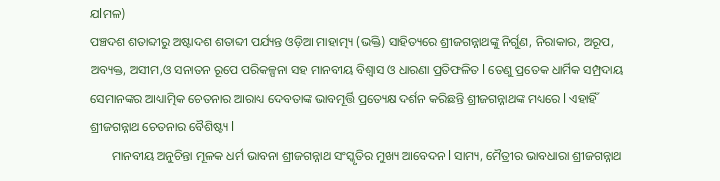ଯlମଳ)
ପଞ୍ଚଦଶ ଶତାବ୍ଦୀରୁ ଅଷ୍ଟାଦଶ ଶତାବ୍ଦୀ ପର୍ଯ୍ୟନ୍ତ ଓଡ଼ିଆ ମାହାତ୍ମ୍ୟ (ଭକ୍ତି) ସାହିତ୍ୟରେ ଶ୍ରୀଜଗନ୍ନାଥଙ୍କୁ ନିର୍ଗୁଣ, ନିରାକାର, ଅରୂପ, ଅବ୍ୟକ୍ତ, ଅସୀମ,ଓ ସନାତନ ରୂପେ ପରିକଳ୍ପନା ସହ ମାନବୀୟ ବିଶ୍ୱାସ ଓ ଧାରଣା ପ୍ରତିଫଳିତ l ତେଣୁ ପ୍ରତେକ ଧାର୍ମିକ ସମ୍ପ୍ରଦାୟ ସେମାନଙ୍କର ଆଧ୍ୟାତ୍ମିକ ଚେତନାର ଆରାଧ୍ୟ ଦେବତାଙ୍କ ଭାବମୂର୍ତ୍ତି ପ୍ରତ୍ୟେକ୍ଷ ଦର୍ଶନ କରିଛନ୍ତି ଶ୍ରୀଜଗନ୍ନାଥଙ୍କ ମଧ୍ୟରେ l ଏହାହିଁ ଶ୍ରୀଜଗନ୍ନାଥ ଚେତନାର ବୈଶିଷ୍ଟ୍ୟ l
       ମାନବୀୟ ଅନୁଚିନ୍ତା ମୂଳକ ଧର୍ମ ଭାବନା ଶ୍ରୀଜଗନ୍ନାଥ ସଂସ୍କୃତିର ମୁଖ୍ୟ ଆବେଦନ l ସାମ୍ୟ, ମୈତ୍ରୀର ଭାବଧାରା ଶ୍ରୀଜଗନ୍ନାଥ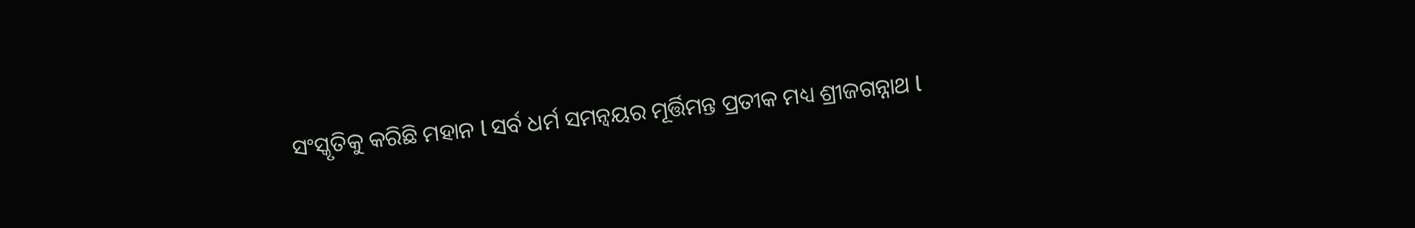ସଂସ୍କୃତିକୁ କରିଛି ମହାନ l ସର୍ବ ଧର୍ମ ସମନ୍ୱୟର ମୂର୍ତ୍ତିମନ୍ତ ପ୍ରତୀକ ମଧ୍ୟ ଶ୍ରୀଜଗନ୍ନାଥ l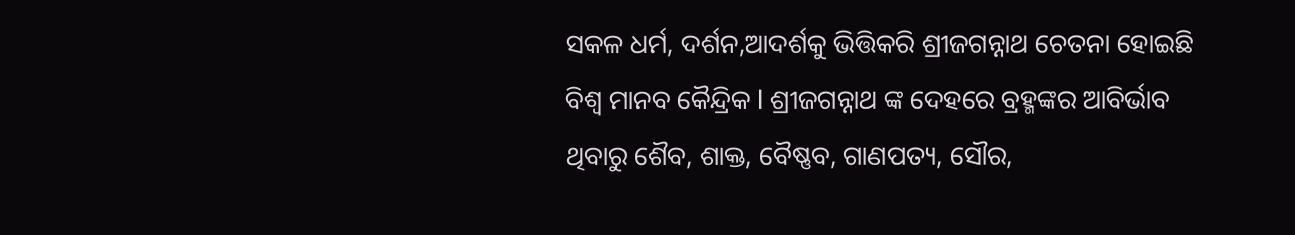ସକଳ ଧର୍ମ, ଦର୍ଶନ,ଆଦର୍ଶକୁ ଭିତ୍ତିକରି ଶ୍ରୀଜଗନ୍ନାଥ ଚେତନା ହୋଇଛି ବିଶ୍ୱ ମାନବ କୈନ୍ଦ୍ରିକ l ଶ୍ରୀଜଗନ୍ନାଥ ଙ୍କ ଦେହରେ ବ୍ରହ୍ମଙ୍କର ଆବିର୍ଭାବ ଥିବାରୁ ଶୈବ, ଶାକ୍ତ, ବୈଷ୍ଣବ, ଗାଣପତ୍ୟ, ସୌର,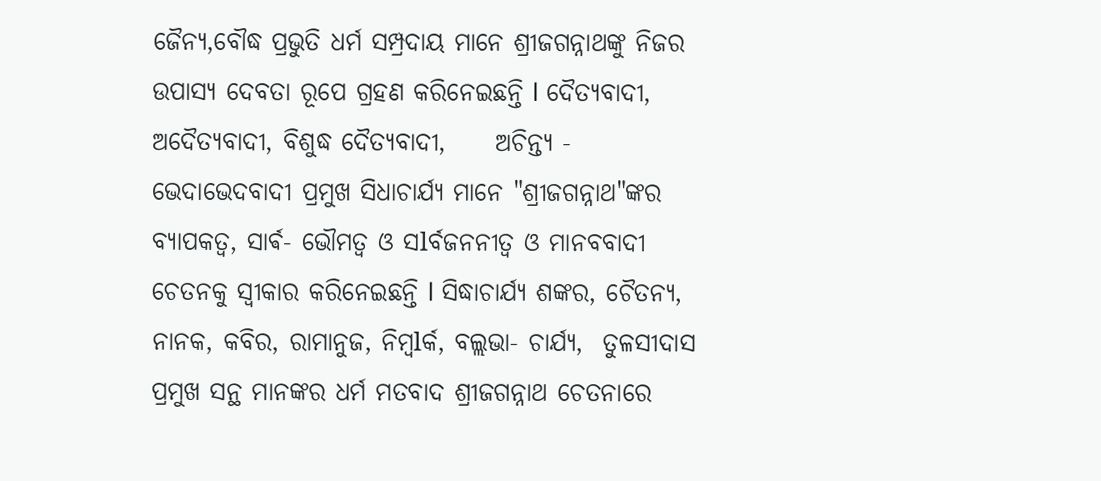ଜୈନ୍ୟ,ବୌଦ୍ଧ ପ୍ରଭୁତି ଧର୍ମ ସମ୍ପ୍ରଦାୟ ମାନେ ଶ୍ରୀଜଗନ୍ନାଥଙ୍କୁ ନିଜର ଉପାସ୍ୟ ଦେବତା ରୂପେ ଗ୍ରହଣ କରିନେଇଛନ୍ତି l ଦୈତ୍ୟବାଦୀ, ଅଦୈତ୍ୟବାଦୀ, ବିଶୁଦ୍ଧ ଦୈତ୍ୟବାଦୀ,     ଅଚିନ୍ତ୍ୟ - ଭେଦାଭେଦବାଦୀ ପ୍ରମୁଖ ସିଧାଚାର୍ଯ୍ୟ ମାନେ "ଶ୍ରୀଜଗନ୍ନାଥ"ଙ୍କର ବ୍ୟାପକତ୍ୱ, ସାର୍ଵ- ଭୌମତ୍ୱ ଓ ସlର୍ବଜନନୀତ୍ୱ ଓ ମାନବବାଦୀ ଚେତନକୁ ସ୍ୱୀକାର କରିନେଇଛନ୍ତି l ସିଦ୍ଧାଚାର୍ଯ୍ୟ ଶଙ୍କର, ଚୈତନ୍ୟ, ନାନକ, କବିର, ରାମାନୁଜ, ନିମ୍ବlର୍କ, ବଲ୍ଲଭା- ଚାର୍ଯ୍ୟ,  ତୁଳସୀଦାସ ପ୍ରମୁଖ ସନ୍ଥ ମାନଙ୍କର ଧର୍ମ ମତବାଦ ଶ୍ରୀଜଗନ୍ନାଥ ଚେତନାରେ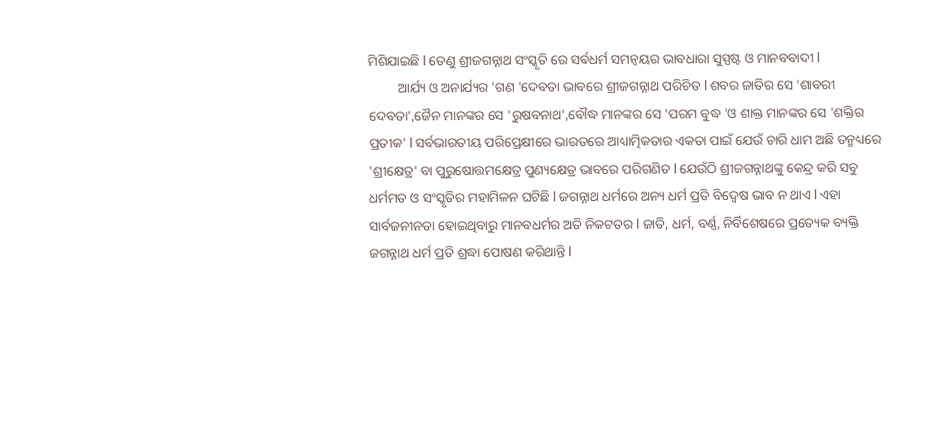ମିଶିଯାଇଛି l ତେଣୁ ଶ୍ରୀଜଗନ୍ନାଥ ସଂସ୍କୃତି ରେ ସର୍ଵଧର୍ମ ସମନ୍ୱୟର ଭାବଧାରା ସୁସ୍ପଷ୍ଟ ଓ ମାନବବାଦୀ l
         ଆର୍ଯ୍ୟ ଓ ଅନାର୍ଯ୍ୟର 'ଗଣ 'ଦେବତା ଭାବରେ ଶ୍ରୀଜଗନ୍ନାଥ ପରିଚିତ l ଶବର ଜାତିର ସେ 'ଶାବରୀ ଦେବତା',ଜୈନ ମାନଙ୍କର ସେ 'ରୁଷବନାଥ',ବୌଦ୍ଧ ମାନଙ୍କର ସେ 'ପରମ ବୁଦ୍ଧ 'ଓ ଶାକ୍ତ ମାନଙ୍କର ସେ 'ଶକ୍ତିର ପ୍ରତୀକ' l ସର୍ବଭାରତୀୟ ପରିପ୍ରେକ୍ଷୀରେ ଭାରତରେ ଆଧ୍ୟାତ୍ମିକତାର ଏକତା ପାଇଁ ଯେଉଁ ଚାରି ଧାମ ଅଛି ତନ୍ମଧ୍ୟରେ 'ଶ୍ରୀକ୍ଷେତ୍ର' ବା ପୁରୁଷୋତ୍ତମକ୍ଷେତ୍ର ପୁଣ୍ୟକ୍ଷେତ୍ର ଭାବରେ ପରିଗଣିତ l ଯେଉଁଠି ଶ୍ରୀଜଗନ୍ନାଥଙ୍କୁ କେନ୍ଦ୍ର କରି ସବୁ ଧର୍ମମତ ଓ ସଂସ୍କୃତିର ମହାମିଳନ ଘଟିଛି l ଜଗନ୍ନାଥ ଧର୍ମରେ ଅନ୍ୟ ଧର୍ମ ପ୍ରତି ବିଦ୍ବେଷ ଭାବ ନ ଥାଏ l ଏହା ସାର୍ବଜନୀନତା ହୋଇଥିବାରୁ ମାନବଧର୍ମର ଅତି ନିକଟତର l ଜାତି, ଧର୍ମ, ବର୍ଣ୍ଣ, ନିର୍ବିଶେଷରେ ପ୍ରତ୍ୟେକ ବ୍ୟକ୍ତି ଜଗନ୍ନାଥ ଧର୍ମ ପ୍ରତି ଶ୍ରଦ୍ଧା ପୋଷଣ କରିଥାନ୍ତି l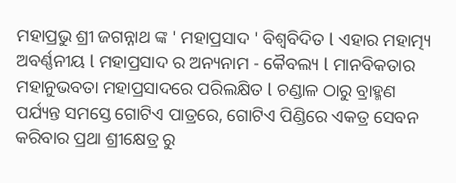ମହାପ୍ରଭୁ ଶ୍ରୀ ଜଗନ୍ନାଥ ଙ୍କ ' ମହାପ୍ରସାଦ ' ବିଶ୍ଵବିଦିତ l ଏହାର ମହାତ୍ମ୍ୟ ଅବର୍ଣ୍ଣନୀୟ l ମହାପ୍ରସାଦ ର ଅନ୍ୟନାମ - କୈବଲ୍ୟ l ମାନବିକତାର ମହାନୁଭବତା ମହାପ୍ରସାଦରେ ପରିଲକ୍ଷିତ l ଚଣ୍ଡାଳ ଠାରୁ ବ୍ରାହ୍ମଣ ପର୍ଯ୍ୟନ୍ତ ସମସ୍ତେ ଗୋଟିଏ ପାତ୍ରରେ, ଗୋଟିଏ ପିଣ୍ଡିରେ ଏକତ୍ର ସେବନ କରିବାର ପ୍ରଥା ଶ୍ରୀକ୍ଷେତ୍ର ରୁ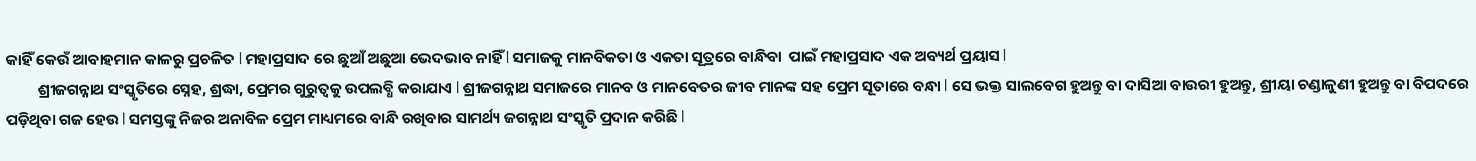କାହିଁ କେଉଁ ଆବାହମାନ କାଳରୁ ପ୍ରଚଳିତ l ମହାପ୍ରସାଦ ରେ ଛୁଆଁ ଅଛୁଆ ଭେଦଭାବ ନାହିଁ l ସମାଜକୁ ମାନବିକତା ଓ ଏକତା ସୂତ୍ରରେ ବାନ୍ଧିବା  ପାଇଁ ମହାପ୍ରସାଦ ଏକ ଅବ୍ୟର୍ଥ ପ୍ରୟାସ l
         ଶ୍ରୀଜଗନ୍ନାଥ ସଂସ୍କୃତିରେ ସ୍ନେହ, ଶ୍ରଦ୍ଧା, ପ୍ରେମର ଗୁରୁତ୍ୱକୁ ଉପଲବ୍ଧି କରାଯାଏ l ଶ୍ରୀଜଗନ୍ନାଥ ସମାଜରେ ମାନବ ଓ ମାନବେତର ଜୀବ ମାନଙ୍କ ସହ ପ୍ରେମ ସୂତାରେ ବନ୍ଧା l ସେ ଭକ୍ତ ସାଲବେଗ ହୁଅନ୍ତୁ ବା ଦାସିଆ ବାଉରୀ ହୁଅନ୍ତୁ, ଶ୍ରୀୟା ଚଣ୍ଡାଳୁଣୀ ହୁଅନ୍ତୁ ବା ବିପଦରେ ପଡ଼ିଥିବା ଗଜ ହେଉ l ସମସ୍ତଙ୍କୁ ନିଜର ଅନାବିଳ ପ୍ରେମ ମାଧ୍ୟମରେ ବାନ୍ଧି ରଖିବାର ସାମର୍ଥ୍ୟ ଜଗନ୍ନାଥ ସଂସ୍କୃତି ପ୍ରଦାନ କରିଛି l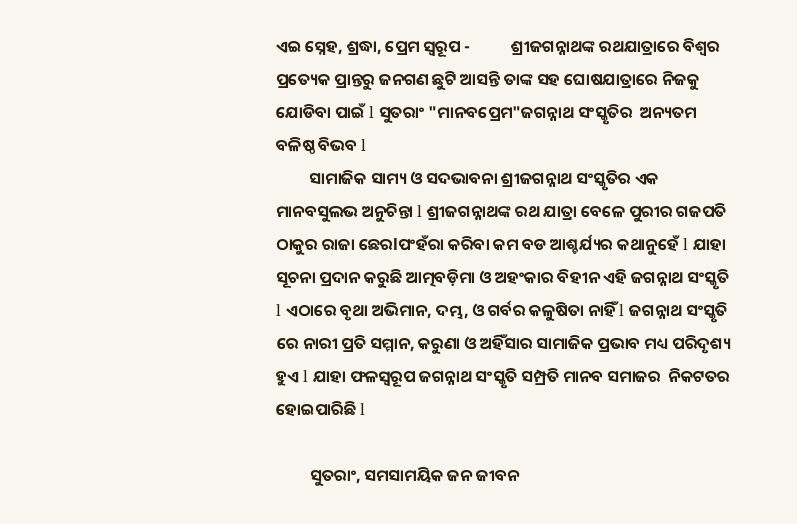ଏଇ ସ୍ନେହ, ଶ୍ରଦ୍ଧା, ପ୍ରେମ ସ୍ୱରୂପ -           ଶ୍ରୀଜଗନ୍ନାଥଙ୍କ ରଥଯାତ୍ରାରେ ବିଶ୍ଵର ପ୍ରତ୍ୟେକ ପ୍ରାନ୍ତରୁ ଜନଗଣ ଛୁଟି ଆସନ୍ତି ତାଙ୍କ ସହ ଘୋଷଯାତ୍ରାରେ ନିଜକୁ ଯୋଡିବା ପାଇଁ l ସୁତରାଂ "ମାନବପ୍ରେମ"ଜଗନ୍ନାଥ ସଂସ୍କୃତିର  ଅନ୍ୟତମ ବଳିଷ୍ଠ ବିଭବ l
         ସାମାଜିକ ସାମ୍ୟ ଓ ସଦଭାବନା ଶ୍ରୀଜଗନ୍ନାଥ ସଂସ୍କୃତିର ଏକ ମାନବସୁଲଭ ଅନୁଚିନ୍ତା l ଶ୍ରୀଜଗନ୍ନାଥଙ୍କ ରଥ ଯାତ୍ରା ବେଳେ ପୁରୀର ଗଜପତି ଠାକୁର ରାଜା ଛେରlପଂହଁରା କରିବା କମ ବଡ ଆଶ୍ଚର୍ଯ୍ୟର କଥାନୁହେଁ l ଯାହା ସୂଚନା ପ୍ରଦାନ କରୁଛି ଆତ୍ମବଡ଼ିମା ଓ ଅହଂକାର ବିହୀନ ଏହି ଜଗନ୍ନାଥ ସଂସ୍କୃତି l ଏଠାରେ ବୃଥା ଅଭିମାନ, ଦମ୍ଭ, ଓ ଗର୍ବର କଳୁଷିତା ନାହିଁ l ଜଗନ୍ନାଥ ସଂସ୍କୃତି ରେ ନାରୀ ପ୍ରତି ସମ୍ମାନ, କରୁଣା ଓ ଅହିଁସାର ସାମାଜିକ ପ୍ରଭାବ ମଧ୍ୟ ପରିଦୃଶ୍ୟ ହୁଏ l ଯାହା ଫଳସ୍ୱରୂପ ଜଗନ୍ନାଥ ସଂସ୍କୃତି ସମ୍ପ୍ରତି ମାନବ ସମାଜର  ନିକଟତର ହୋଇପାରିଛି l

         ସୁତରାଂ, ସମସାମୟିକ ଜନ ଜୀବନ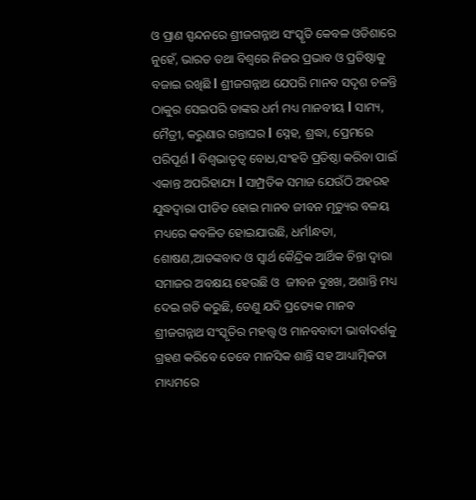ଓ ପ୍ରାଣ ସ୍ପନ୍ଦନରେ ଶ୍ରୀଜଗନ୍ନାଥ ସଂସ୍କୃତି କେବଳ ଓଡିଶାରେ ନୁହେଁ, ଭାରତ ତଥା ବିଶ୍ୱରେ ନିଜର ପ୍ରଭାବ ଓ ପ୍ରତିଷ୍ଠାକୁ ବଜାଇ ରଖିଛି l ଶ୍ରୀଜଗନ୍ନାଥ ଯେପରି ମାନବ ସଦୃଶ ଚଳନ୍ତି ଠାକୁର ସେଇପରି ତାଙ୍କର ଧର୍ମ ମଧ୍ୟ ମାନବୀୟ l ସାମ୍ୟ, ମୈତ୍ରୀ, କରୁଣାର ଗନ୍ତାଘର l ସ୍ନେହ, ଶ୍ରଦ୍ଧା, ପ୍ରେମରେ ପରିପୂର୍ଣ l ବିଶ୍ୱଭାତୃତ୍ୱ ବୋଧ,ସଂହତି ପ୍ରତିଷ୍ଠା କରିବା ପାଇଁ ଏକାନ୍ତ ଅପରିହାଯ୍ୟ l ସାମ୍ପ୍ରତିକ ସମାଜ ଯେଉଁଠି ଅହରହ ଯୁଦ୍ଧଦ୍ୱାରା ପୀଡିତ ହୋଇ ମାନବ ଜୀବନ ମୃତ୍ୟୁର ବଳୟ ମଧ୍ୟରେ କବଳିତ ହୋଇଯାଉଛି, ଧର୍ମlନ୍ଧତା, ଶୋଷଣ,ଆତଙ୍କବାଦ ଓ ସ୍ୱାର୍ଥ କୈନ୍ଦ୍ରିକ ଆର୍ଥିକ ଚିନ୍ତା ଦ୍ୱାରା ସମାଜର ଅବକ୍ଷୟ ହେଉଛି ଓ  ଜୀବନ ଦୁଃଖ, ଅଶାନ୍ତି ମଧ୍ୟ ଦେଇ ଗତି କରୁଛି, ତେଣୁ ଯଦି ପ୍ରତ୍ୟେକ ମାନବ ଶ୍ରୀଜଗନ୍ନାଥ ସଂସ୍କୃତିର ମହତ୍ତ୍ୱ ଓ ମାନବବାଦୀ ଭାବlଦର୍ଶକୁ ଗ୍ରହଣ କରିବେ ତେବେ ମାନସିକ ଶାନ୍ତି ସହ ଆଧ୍ୟାତ୍ମିକତା ମାଧ୍ୟମରେ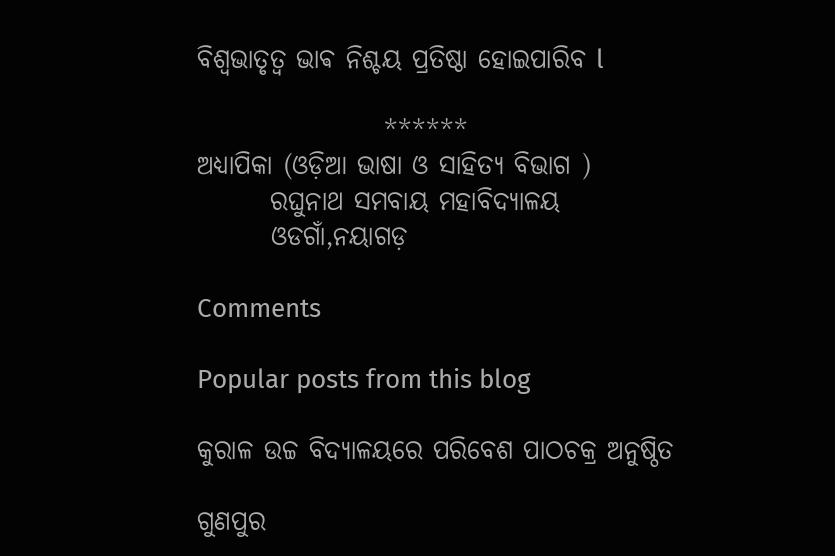ବିଶ୍ୱଭାତୃତ୍ୱ ଭାଵ ନିଶ୍ଚୟ ପ୍ରତିଷ୍ଠା ହୋଇପାରିବ l

                  ******
ଅଧ୍ୟାପିକା (ଓଡ଼ିଆ ଭାଷା ଓ ସାହିତ୍ୟ ବିଭାଗ )
       ରଘୁନାଥ ସମବାୟ ମହାବିଦ୍ୟାଳୟ
       ଓଡଗାଁ,ନୟାଗଡ଼

Comments

Popular posts from this blog

କୁରାଳ ଉଚ୍ଚ ବିଦ୍ୟାଳୟରେ ପରିବେଶ ପାଠଚକ୍ର ଅନୁଷ୍ଠିତ

ଗୁଣପୁର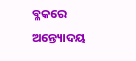ବ୍ଳକରେ ଅନ୍ତ୍ୟୋଦୟ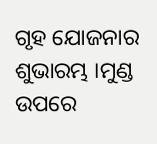ଗୃହ ଯୋଜନାର ଶୁଭାରମ୍ଭ ।ମୁଣ୍ଡ ଉପରେ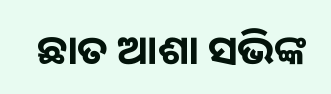ଛାତ ଆଶା ସଭିଙ୍କ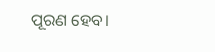ପୂରଣ ହେବ।